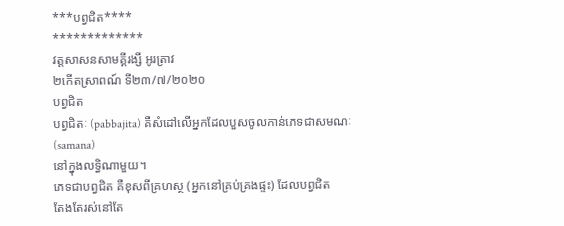***បព្វជិត****
*************
វត្តសាសនសាមគ្គីរង្សី អូរត្រាវ
២កើតស្រាពណ៍ ទី២៣/៧/២០២០
បព្វជិត
បព្វជិតៈ (pabbajita) គឺសំដៅលើអ្នកដែលបួសចូលកាន់ភេទជាសមណៈ
(samana)
នៅក្នុងលទ្ធិណាមួយ។
ភេទជាបព្វជិត គឺខុសពីគ្រហស្ថ (អ្នកនៅគ្រប់គ្រងផ្ទះ) ដែលបព្វជិត
តែងតែរស់នៅតែ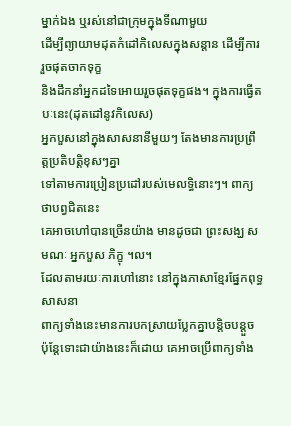ម្នាក់ឯង ឬរស់នៅជាក្រុមក្នុងទីណាមួយ
ដើម្បីព្យាយាមដុតកំដៅកិលេសក្នុងសន្តាន ដើម្បីការរួចផុតចាកទុក្ខ
និងដឹកនាំអ្នកដទៃអោយរួចផុតទុក្ខផង។ ក្នុងការធ្វើតបៈនេះ(ដុតដៅនូវកិលេស)
អ្នកបួសនៅក្នុងសាសនានីមួយៗ តែងមានការប្រព្រឹត្តប្រតិបត្តិខុសៗគ្នា
ទៅតាមការប្រៀនប្រដៅរបស់មេលទ្ធិនោះៗ។ ពាក្យថាបព្វជិតនេះ
គេអាចហៅបានច្រើនយ៉ាង មានដូចជា ព្រះសង្ឃ សមណៈ អ្នកបួស ភិក្ខុ ។ល។
ដែលតាមរយៈការហៅនោះ នៅក្នុងភាសាខ្មែរផ្នែកពុទ្ធសាសនា
ពាក្យទាំងនេះមានការបកស្រាយប្លែកគ្នាបន្តិចបន្តួច
ប៉ុន្តែទោះជាយ៉ាងនេះក៏ដោយ គេអាចប្រើពាក្យទាំង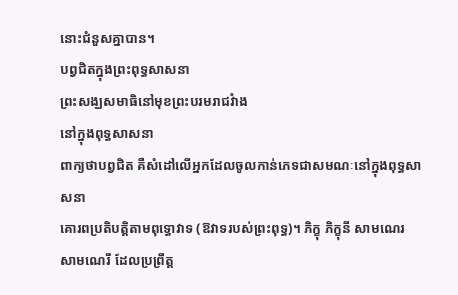នោះជំនួសគ្នាបាន។
បព្វជិតក្នុងព្រះពុទ្ធសាសនា
ព្រះសង្ឃសមាធិនៅមុខព្រះបរមរាជវំាង
នៅក្នុងពុទ្ធសាសនា
ពាក្យថាបព្វជិត គឺសំដៅលើអ្នកដែលចូលកាន់ភេទជាសមណៈនៅក្នុងពុទ្ធសាសនា
គោរពប្រតិបត្តិតាមពុទ្ធោវាទ (ឱវាទរបស់ព្រះពុទ្ធ)។ ភិក្ខុ ភិក្ខុនី សាមណេរ
សាមណេរី ដែលប្រព្រឹត្ត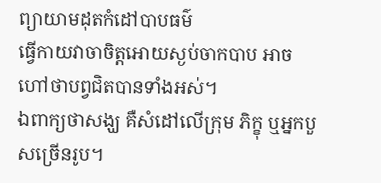ព្យាយាមដុតកំដៅបាបធម៌
ធ្វើកាយវាចាចិត្តអោយស្ងប់ចាកបាប អាចហៅថាបព្វជិតបានទាំងអស់។
ឯពាក្យថាសង្ឃ គឺសំដៅលើក្រុម ភិក្ខុ ឬអ្នកបួសច្រើនរូប។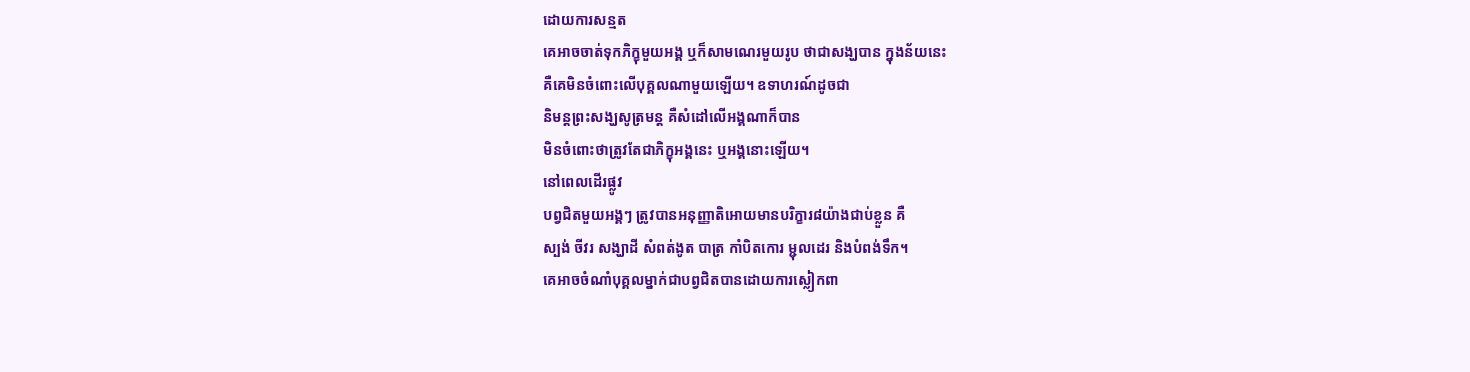ដោយការសន្មត
គេអាចចាត់ទុកភិក្ខុមួយអង្គ ឬក៏សាមណេរមួយរូប ថាជាសង្ឃបាន ក្នុងន័យនេះ
គឺគេមិនចំពោះលើបុគ្គលណាមួយឡើយ។ ឧទាហរណ៍ដូចជា
និមន្តព្រះសង្ឃសូត្រមន្ត គឺសំដៅលើអង្គណាក៏បាន
មិនចំពោះថាត្រូវតែជាភិក្ខុអង្គនេះ ឬអង្គនោះឡើយ។
នៅពេលដើរផ្លូវ
បព្វជិតមួយអង្គៗ ត្រូវបានអនុញ្ញាតិអោយមានបរិក្ខារ៨យ៉ាងជាប់ខ្លួន គឺ
ស្បង់ ចីវរ សង្ឃាដី សំពត់ងូត បាត្រ កាំបិតកោរ ម្ជុលដេរ និងបំពង់ទឹក។
គេអាចចំណាំបុគ្គលម្នាក់ជាបព្វជិតបានដោយការស្លៀកពា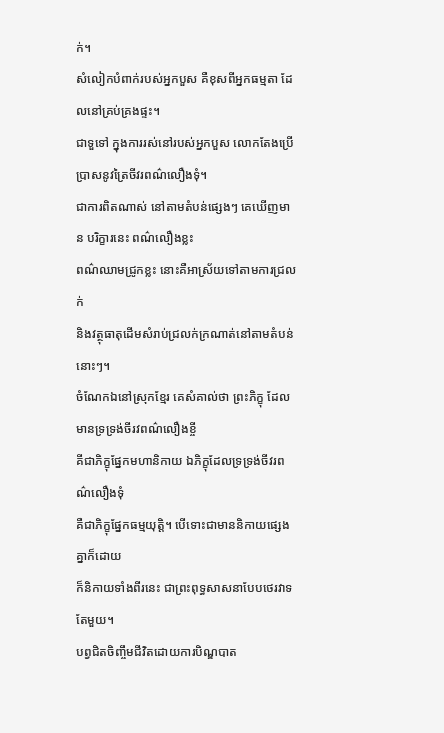ក់។
សំលៀកបំពាក់របស់អ្នកបួស គឺខុសពីអ្នកធម្មតា ដែលនៅគ្រប់គ្រងផ្ទះ។
ជាទួទៅ ក្នុងការរស់នៅរបស់អ្នកបួស លោកតែងប្រើប្រាសនូវត្រៃចីវរពណ៌លឿងទុំ។
ជាការពិតណាស់ នៅតាមតំបន់ផ្សេងៗ គេឃើញមាន បរិក្ខារនេះ ពណ៌លឿងខ្លះ
ពណ៌ឈាមជ្រូកខ្លះ នោះគឺអាស្រ័យទៅតាមការជ្រលក់
និងវត្ថុធាតុដើមសំរាប់ជ្រលក់ក្រណាត់នៅតាមតំបន់នោះៗ។
ចំណែកឯនៅស្រុកខ្មែរ គេសំគាល់ថា ព្រះភិក្ខុ ដែលមានទ្រទ្រង់ចីរវពណ៌លឿងខ្ចី
គីជាភិក្ខុផ្នែកមហានិកាយ ឯភិក្ខុដែលទ្រទ្រង់ចីវរពណ៌លឿងទុំ
គឺជាភិក្ខុផ្នែកធម្មយុត្តិ។ បើទោះជាមាននិកាយផ្សេងគ្នាក៏ដោយ
ក៏និកាយទាំងពីរនេះ ជាព្រះពុទ្ធសាសនាបែបថេរវាទតែមួយ។
បព្វជិតចិញ្ចឹមជីវិតដោយការបិណ្ឌបាត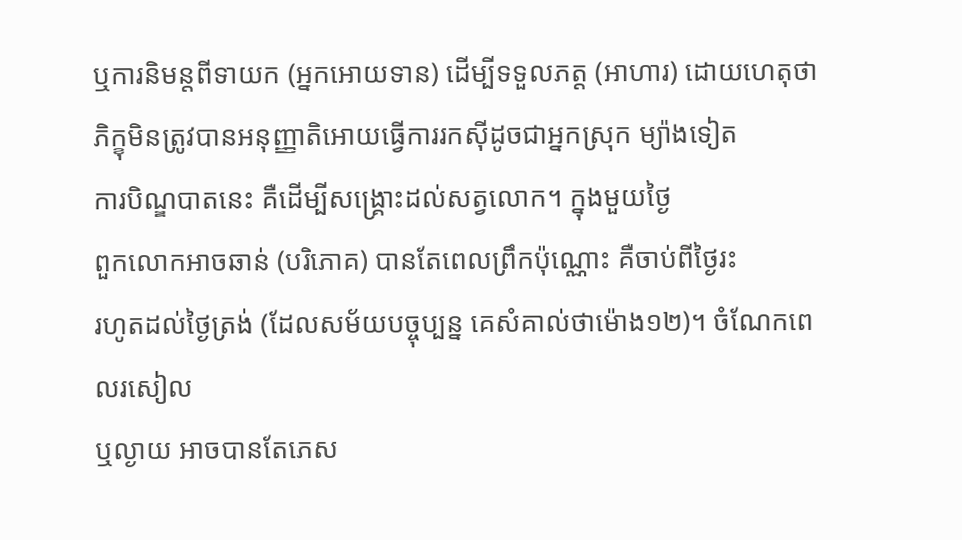ឬការនិមន្តពីទាយក (អ្នកអោយទាន) ដើម្បីទទួលភត្ត (អាហារ) ដោយហេតុថា
ភិក្ខុមិនត្រូវបានអនុញ្ញាតិអោយធ្វើការរកស៊ីដូចជាអ្នកស្រុក ម្យ៉ាងទៀត
ការបិណ្ឌបាតនេះ គឺដើម្បីសង្គ្រោះដល់សត្វលោក។ ក្នុងមួយថ្ងៃ
ពួកលោកអាចឆាន់ (បរិភោគ) បានតែពេលព្រឹកប៉ុណ្ណោះ គឺចាប់ពីថ្ងៃរះ
រហូតដល់ថ្ងៃត្រង់ (ដែលសម័យបច្ចុប្បន្ន គេសំគាល់ថាម៉ោង១២)។ ចំណែកពេលរសៀល
ឬល្ងាយ អាចបានតែភេស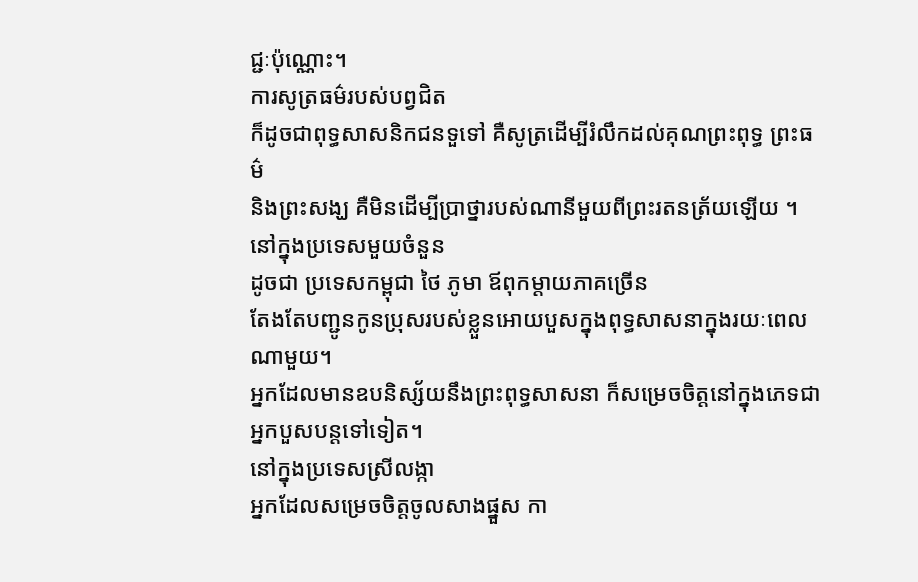ជ្ជៈប៉ុណ្ណោះ។
ការសូត្រធម៌របស់បព្វជិត
ក៏ដូចជាពុទ្ធសាសនិកជនទួទៅ គឺសូត្រដើម្បីរំលឹកដល់គុណព្រះពុទ្ធ ព្រះធម៌
និងព្រះសង្ឃ គឺមិនដើម្បីប្រាថ្នារបស់ណានីមួយពីព្រះរតនត្រ័យឡើយ ។
នៅក្នុងប្រទេសមួយចំនួន
ដូចជា ប្រទេសកម្ពុជា ថៃ ភូមា ឪពុកម្តាយភាគច្រើន
តែងតែបញ្ជូនកូនប្រុសរបស់ខ្លួនអោយបួសក្នុងពុទ្ធសាសនាក្នុងរយៈពេលណាមួយ។
អ្នកដែលមានឧបនិស្ស័យនឹងព្រះពុទ្ធសាសនា ក៏សម្រេចចិត្តនៅក្នុងភេទជាអ្នកបួសបន្តទៅទៀត។
នៅក្នុងប្រទេសស្រីលង្កា
អ្នកដែលសម្រេចចិត្តចូលសាងផ្នួស កា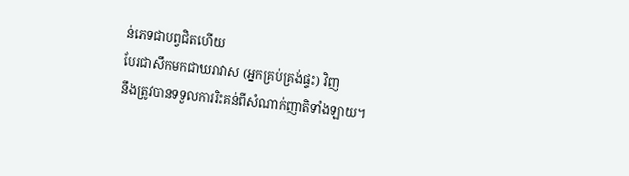ន់ភេទជាបព្វជិតហើយ
បែរជាសឹកមកជាឃរាវាស (អ្នកគ្រប់គ្រង់ផ្ទះ) វិញ
នឹងត្រូវបានទទួលការរិះគន់ពីសំណាក់ញាតិទាំងឡាយ។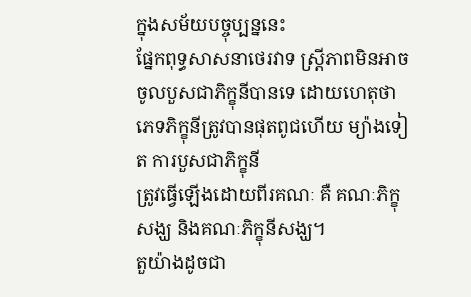ក្នុងសម័យបច្ចុប្បន្ននេះ
ផ្នែកពុទ្ធសាសនាថេរវាទ ស្ត្រីភាពមិនអាចចូលបួសជាភិក្ខុនីបានទេ ដោយហេតុថា
ភេទភិក្ខុនីត្រូវបានផុតពូជហើយ ម្យ៉ាងទៀត ការបួសជាភិក្ខុនី
ត្រូវធ្វើឡើងដោយពីរគណៈ គឺ គណៈភិក្ខុសង្ឃ និងគណៈភិក្ខុនីសង្ឃ។
តួយ៉ាងដូចជា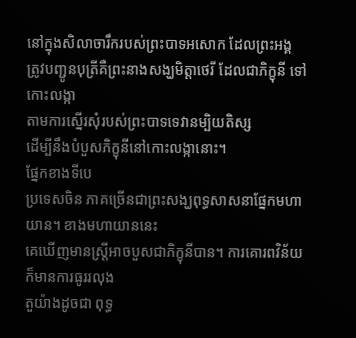នៅក្នុងសិលាចារឹករបស់ព្រះបាទអសោក ដែលព្រះអង្គ
ត្រូវបញ្ជូនបុត្រីគឺព្រះនាងសង្ឃមិត្តាថេរី ដែលជាភិក្ខុនី ទៅកោះលង្កា
តាមការស្នើរសុំរបស់ព្រះបាទទេវានម្បិយតិស្ស
ដើម្បីនឹងបំបួសភិក្ខុនីនៅកោះលង្កានោះ។
ផ្នែកខាងទីបេ
ប្រទេសចិន ភាគច្រើនជាព្រះសង្ឃពុទ្ធសាសនាផ្នែកមហាយាន។ ខាងមហាយាននេះ
គេឃើញមានស្ត្រីអាចបួសជាភិក្ខុនីបាន។ ការគោរពវិន័យ ក៏មានការធូររលុង
តួយ៉ាងដូចជា ពុទ្ធ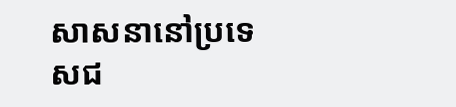សាសនានៅប្រទេសជ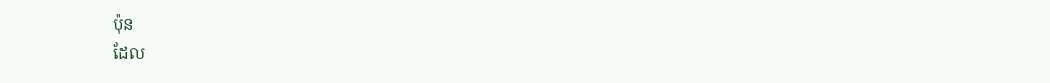ប៉ុន
ដែល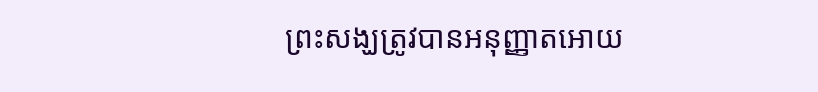ព្រះសង្ឃត្រូវបានអនុញ្ញាតអោយ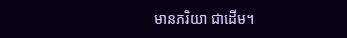មានភរិយា ជាដើម។